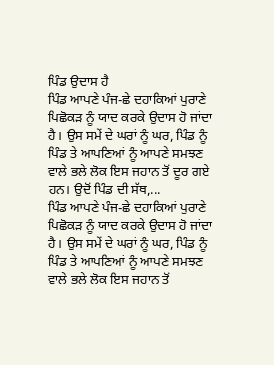ਪਿੰਡ ਉਦਾਸ ਹੈ
ਪਿੰਡ ਆਪਣੇ ਪੰਜ-ਛੇ ਦਹਾਕਿਆਂ ਪੁਰਾਣੇ ਪਿਛੋਕੜ ਨੂੰ ਯਾਦ ਕਰਕੇ ਉਦਾਸ ਹੋ ਜਾਂਦਾ ਹੈ। ਉਸ ਸਮੇਂ ਦੇ ਘਰਾਂ ਨੂੰ ਘਰ, ਪਿੰਡ ਨੂੰ ਪਿੰਡ ਤੇ ਆਪਣਿਆਂ ਨੂੰ ਆਪਣੇ ਸਮਝਣ ਵਾਲੇ ਭਲੇ ਲੋਕ ਇਸ ਜਹਾਨ ਤੋਂ ਦੂਰ ਗਏ ਹਨ। ਉਦੋਂ ਪਿੰਡ ਦੀ ਸੱਥ,...
ਪਿੰਡ ਆਪਣੇ ਪੰਜ-ਛੇ ਦਹਾਕਿਆਂ ਪੁਰਾਣੇ ਪਿਛੋਕੜ ਨੂੰ ਯਾਦ ਕਰਕੇ ਉਦਾਸ ਹੋ ਜਾਂਦਾ ਹੈ। ਉਸ ਸਮੇਂ ਦੇ ਘਰਾਂ ਨੂੰ ਘਰ, ਪਿੰਡ ਨੂੰ ਪਿੰਡ ਤੇ ਆਪਣਿਆਂ ਨੂੰ ਆਪਣੇ ਸਮਝਣ ਵਾਲੇ ਭਲੇ ਲੋਕ ਇਸ ਜਹਾਨ ਤੋਂ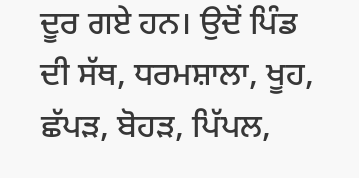ਦੂਰ ਗਏ ਹਨ। ਉਦੋਂ ਪਿੰਡ ਦੀ ਸੱਥ, ਧਰਮਸ਼ਾਲਾ, ਖੂਹ, ਛੱਪੜ, ਬੋਹੜ, ਪਿੱਪਲ,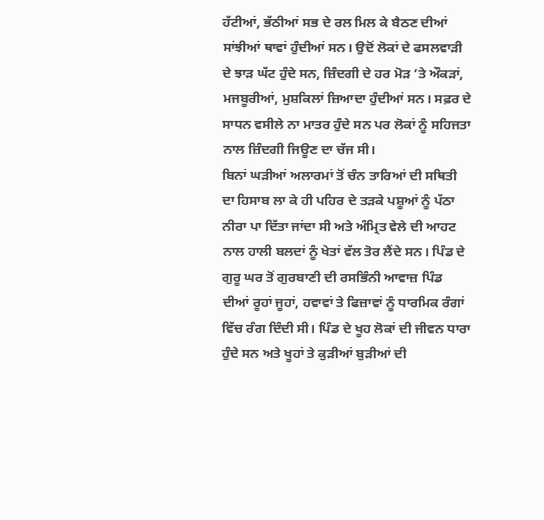ਹੱਟੀਆਂ, ਭੱਠੀਆਂ ਸਭ ਦੇ ਰਲ ਮਿਲ ਕੇ ਬੈਠਣ ਦੀਆਂ ਸਾਂਝੀਆਂ ਥਾਵਾਂ ਹੁੰਦੀਆਂ ਸਨ। ਉਦੋਂ ਲੋਕਾਂ ਦੇ ਫਸਲਵਾੜੀ ਦੇ ਝਾੜ ਘੱਟ ਹੁੰਦੇ ਸਨ, ਜ਼ਿੰਦਗੀ ਦੇ ਹਰ ਮੋੜ ’ਤੇ ਔਕੜਾਂ, ਮਜਬੂਰੀਆਂ, ਮੁਸ਼ਕਿਲਾਂ ਜ਼ਿਆਦਾ ਹੁੰਦੀਆਂ ਸਨ। ਸਫ਼ਰ ਦੇ ਸਾਧਨ ਵਸੀਲੇ ਨਾ ਮਾਤਰ ਹੁੰਦੇ ਸਨ ਪਰ ਲੋਕਾਂ ਨੂੰ ਸਹਿਜਤਾ ਨਾਲ ਜ਼ਿੰਦਗੀ ਜਿਊਣ ਦਾ ਚੱਜ ਸੀ।
ਬਿਨਾਂ ਘੜੀਆਂ ਅਲਾਰਮਾਂ ਤੋਂ ਚੰਨ ਤਾਰਿਆਂ ਦੀ ਸਥਿਤੀ ਦਾ ਹਿਸਾਬ ਲਾ ਕੇ ਹੀ ਪਹਿਰ ਦੇ ਤੜਕੇ ਪਸ਼ੂਆਂ ਨੂੰ ਪੱਠਾ ਨੀਰਾ ਪਾ ਦਿੱਤਾ ਜਾਂਦਾ ਸੀ ਅਤੇ ਅੰਮ੍ਰਿਤ ਵੇਲੇ ਦੀ ਆਹਟ ਨਾਲ ਹਾਲੀ ਬਲਦਾਂ ਨੂੰ ਖੇਤਾਂ ਵੱਲ ਤੋਰ ਲੈਂਦੇ ਸਨ। ਪਿੰਡ ਦੇ ਗੁਰੂ ਘਰ ਤੋਂ ਗੁਰਬਾਣੀ ਦੀ ਰਸਭਿੰਨੀ ਆਵਾਜ਼ ਪਿੰਡ ਦੀਆਂ ਰੂਹਾਂ ਜੂਹਾਂ, ਹਵਾਵਾਂ ਤੇ ਫਿਜ਼ਾਵਾਂ ਨੂੰ ਧਾਰਮਿਕ ਰੰਗਾਂ ਵਿੱਚ ਰੰਗ ਦਿੰਦੀ ਸੀ। ਪਿੰਡ ਦੇ ਖੂਹ ਲੋਕਾਂ ਦੀ ਜੀਵਨ ਧਾਰਾ ਹੁੰਦੇ ਸਨ ਅਤੇ ਖੂਹਾਂ ਤੇ ਕੁੜੀਆਂ ਬੁੜੀਆਂ ਦੀ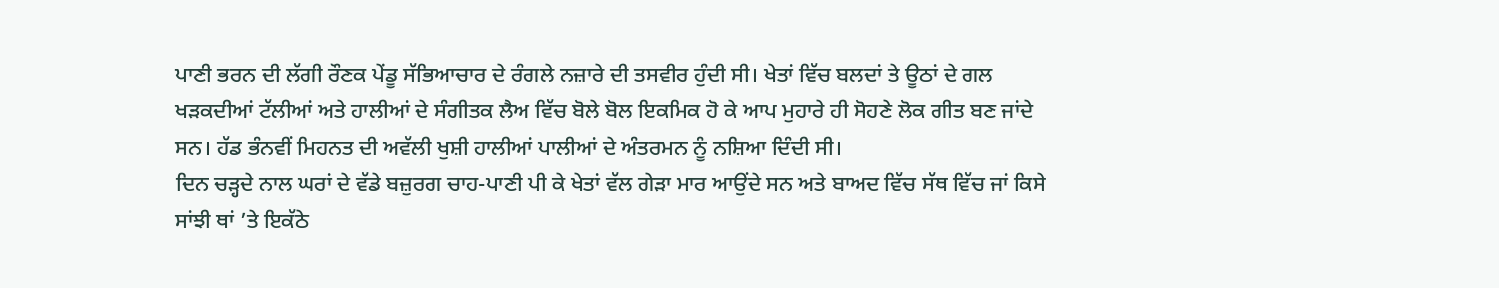ਪਾਣੀ ਭਰਨ ਦੀ ਲੱਗੀ ਰੌਣਕ ਪੇਂਡੂ ਸੱਭਿਆਚਾਰ ਦੇ ਰੰਗਲੇ ਨਜ਼ਾਰੇ ਦੀ ਤਸਵੀਰ ਹੁੰਦੀ ਸੀ। ਖੇਤਾਂ ਵਿੱਚ ਬਲਦਾਂ ਤੇ ਊਠਾਂ ਦੇ ਗਲ ਖੜਕਦੀਆਂ ਟੱਲੀਆਂ ਅਤੇ ਹਾਲੀਆਂ ਦੇ ਸੰਗੀਤਕ ਲੈਅ ਵਿੱਚ ਬੋਲੇ ਬੋਲ ਇਕਮਿਕ ਹੋ ਕੇ ਆਪ ਮੁਹਾਰੇ ਹੀ ਸੋਹਣੇ ਲੋਕ ਗੀਤ ਬਣ ਜਾਂਦੇ ਸਨ। ਹੱਡ ਭੰਨਵੀਂ ਮਿਹਨਤ ਦੀ ਅਵੱਲੀ ਖੁਸ਼ੀ ਹਾਲੀਆਂ ਪਾਲੀਆਂ ਦੇ ਅੰਤਰਮਨ ਨੂੰ ਨਸ਼ਿਆ ਦਿੰਦੀ ਸੀ।
ਦਿਨ ਚੜ੍ਹਦੇ ਨਾਲ ਘਰਾਂ ਦੇ ਵੱਡੇ ਬਜ਼ੁਰਗ ਚਾਹ-ਪਾਣੀ ਪੀ ਕੇ ਖੇਤਾਂ ਵੱਲ ਗੇੜਾ ਮਾਰ ਆਉਂਦੇ ਸਨ ਅਤੇ ਬਾਅਦ ਵਿੱਚ ਸੱਥ ਵਿੱਚ ਜਾਂ ਕਿਸੇ ਸਾਂਝੀ ਥਾਂ ’ਤੇ ਇਕੱਠੇ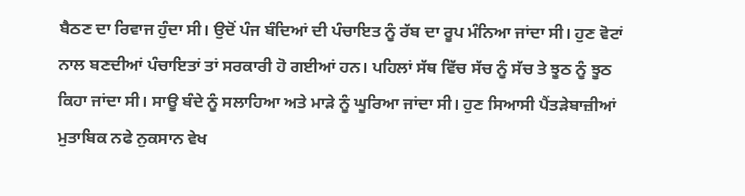ਬੈਠਣ ਦਾ ਰਿਵਾਜ ਹੁੰਦਾ ਸੀ। ਉਦੋਂ ਪੰਜ ਬੰਦਿਆਂ ਦੀ ਪੰਚਾਇਤ ਨੂੰ ਰੱਬ ਦਾ ਰੂਪ ਮੰਨਿਆ ਜਾਂਦਾ ਸੀ। ਹੁਣ ਵੋਟਾਂ ਨਾਲ ਬਣਦੀਆਂ ਪੰਚਾਇਤਾਂ ਤਾਂ ਸਰਕਾਰੀ ਹੋ ਗਈਆਂ ਹਨ। ਪਹਿਲਾਂ ਸੱਥ ਵਿੱਚ ਸੱਚ ਨੂੰ ਸੱਚ ਤੇ ਝੂਠ ਨੂੰ ਝੂਠ ਕਿਹਾ ਜਾਂਦਾ ਸੀ। ਸਾਊ ਬੰਦੇ ਨੂੰ ਸਲਾਹਿਆ ਅਤੇ ਮਾੜੇ ਨੂੰ ਘੂਰਿਆ ਜਾਂਦਾ ਸੀ। ਹੁਣ ਸਿਆਸੀ ਪੈਂਤੜੇਬਾਜ਼ੀਆਂ ਮੁਤਾਬਿਕ ਨਫੇ ਨੁਕਸਾਨ ਵੇਖ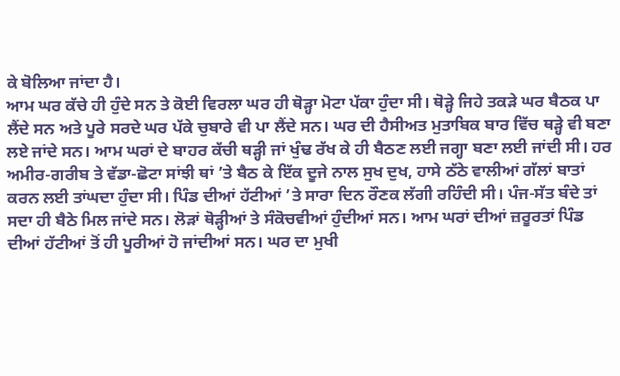ਕੇ ਬੋਲਿਆ ਜਾਂਦਾ ਹੈ।
ਆਮ ਘਰ ਕੱਚੇ ਹੀ ਹੁੰਦੇ ਸਨ ਤੇ ਕੋਈ ਵਿਰਲਾ ਘਰ ਹੀ ਥੋੜ੍ਹਾ ਮੋਟਾ ਪੱਕਾ ਹੁੰਦਾ ਸੀ। ਥੋੜ੍ਹੇ ਜਿਹੇ ਤਕੜੇ ਘਰ ਬੈਠਕ ਪਾ ਲੈਂਦੇ ਸਨ ਅਤੇ ਪੂਰੇ ਸਰਦੇ ਘਰ ਪੱਕੇ ਚੁਬਾਰੇ ਵੀ ਪਾ ਲੈਂਦੇ ਸਨ। ਘਰ ਦੀ ਹੈਸੀਅਤ ਮੁਤਾਬਿਕ ਬਾਰ ਵਿੱਚ ਥੜ੍ਹੇ ਵੀ ਬਣਾ ਲਏ ਜਾਂਦੇ ਸਨ। ਆਮ ਘਰਾਂ ਦੇ ਬਾਹਰ ਕੱਚੀ ਥੜ੍ਹੀ ਜਾਂ ਖੁੰਢ ਰੱਖ ਕੇ ਹੀ ਬੈਠਣ ਲਈ ਜਗ੍ਹਾ ਬਣਾ ਲਈ ਜਾਂਦੀ ਸੀ। ਹਰ ਅਮੀਰ-ਗਰੀਬ ਤੇ ਵੱਡਾ-ਛੋਟਾ ਸਾਂਝੀ ਥਾਂ ’ਤੇ ਬੈਠ ਕੇ ਇੱਕ ਦੂਜੇ ਨਾਲ ਸੁਖ ਦੁਖ, ਹਾਸੇ ਠੱਠੇ ਵਾਲੀਆਂ ਗੱਲਾਂ ਬਾਤਾਂ ਕਰਨ ਲਈ ਤਾਂਘਦਾ ਹੁੰਦਾ ਸੀ। ਪਿੰਡ ਦੀਆਂ ਹੱਟੀਆਂ ’ਤੇ ਸਾਰਾ ਦਿਨ ਰੌਣਕ ਲੱਗੀ ਰਹਿੰਦੀ ਸੀ। ਪੰਜ-ਸੱਤ ਬੰਦੇ ਤਾਂ ਸਦਾ ਹੀ ਬੈਠੇ ਮਿਲ ਜਾਂਦੇ ਸਨ। ਲੋੜਾਂ ਥੋੜ੍ਹੀਆਂ ਤੇ ਸੰਕੋਚਵੀਆਂ ਹੁੰਦੀਆਂ ਸਨ। ਆਮ ਘਰਾਂ ਦੀਆਂ ਜ਼ਰੂਰਤਾਂ ਪਿੰਡ ਦੀਆਂ ਹੱਟੀਆਂ ਤੋਂ ਹੀ ਪੂਰੀਆਂ ਹੋ ਜਾਂਦੀਆਂ ਸਨ। ਘਰ ਦਾ ਮੁਖੀ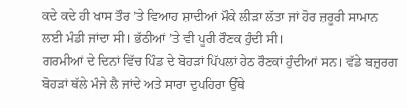ਕਦੇ ਕਦੇ ਹੀ ਖਾਸ ਤੌਰ ’ਤੇ ਵਿਆਹ ਸ਼ਾਦੀਆਂ ਮੌਕੇ ਲੀੜਾ ਲੱਤਾ ਜਾਂ ਹੋਰ ਜ਼ਰੂਰੀ ਸਾਮਾਨ ਲਈ ਮੰਡੀ ਜਾਂਦਾ ਸੀ। ਭੱਠੀਆਂ ’ਤੇ ਵੀ ਪੂਰੀ ਰੌਣਕ ਹੁੰਦੀ ਸੀ।
ਗਰਮੀਆਂ ਦੇ ਦਿਨਾਂ ਵਿੱਚ ਪਿੰਡ ਦੇ ਬੋਹੜਾਂ ਪਿੱਪਲਾਂ ਹੇਠ ਰੌਣਕਾਂ ਹੁੰਦੀਆਂ ਸਨ। ਵੱਡੇ ਬਜ਼ੁਰਗ ਬੋਹੜਾਂ ਥੱਲੇ ਮੰਜੇ ਲੈ ਜਾਂਦੇ ਅਤੇ ਸਾਰਾ ਦੁਪਹਿਰਾ ਉੱਥੇ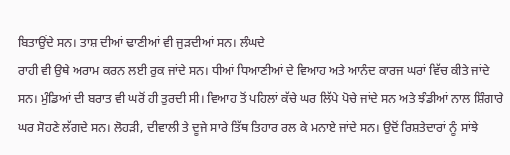ਬਿਤਾਉਂਦੇ ਸਨ। ਤਾਸ਼ ਦੀਆਂ ਢਾਣੀਆਂ ਵੀ ਜੁੜਦੀਆਂ ਸਨ। ਲੰਘਦੇ
ਰਾਹੀ ਵੀ ਉਥੇ ਅਰਾਮ ਕਰਨ ਲਈ ਰੁਕ ਜਾਂਦੇ ਸਨ। ਧੀਆਂ ਧਿਆਣੀਆਂ ਦੇ ਵਿਆਹ ਅਤੇ ਆਨੰਦ ਕਾਰਜ ਘਰਾਂ ਵਿੱਚ ਕੀਤੇ ਜਾਂਦੇ ਸਨ। ਮੁੰਡਿਆਂ ਦੀ ਬਰਾਤ ਵੀ ਘਰੋਂ ਹੀ ਤੁਰਦੀ ਸੀ। ਵਿਆਹ ਤੋਂ ਪਹਿਲਾਂ ਕੱਚੇ ਘਰ ਲਿੱਪੇ ਪੋਚੇ ਜਾਂਦੇ ਸਨ ਅਤੇ ਝੰਡੀਆਂ ਨਾਲ ਸ਼ਿੰਗਾਰੇ ਘਰ ਸੋਹਣੇ ਲੱਗਦੇ ਸਨ। ਲੋਹੜੀ, ਦੀਵਾਲੀ ਤੇ ਦੂਜੇ ਸਾਰੇ ਤਿੱਥ ਤਿਹਾਰ ਰਲ ਕੇ ਮਨਾਏ ਜਾਂਦੇ ਸਨ। ਉਦੋਂ ਰਿਸ਼ਤੇਦਾਰਾਂ ਨੂੰ ਸਾਂਝੇ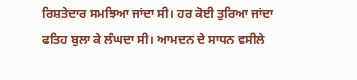ਰਿਸ਼ਤੇਦਾਰ ਸਮਝਿਆ ਜਾਂਦਾ ਸੀ। ਹਰ ਕੋਈ ਤੁਰਿਆ ਜਾਂਦਾ ਫਤਿਹ ਬੁਲਾ ਕੇ ਲੰਘਦਾ ਸੀ। ਆਮਦਨ ਦੇ ਸਾਧਨ ਵਸੀਲੇ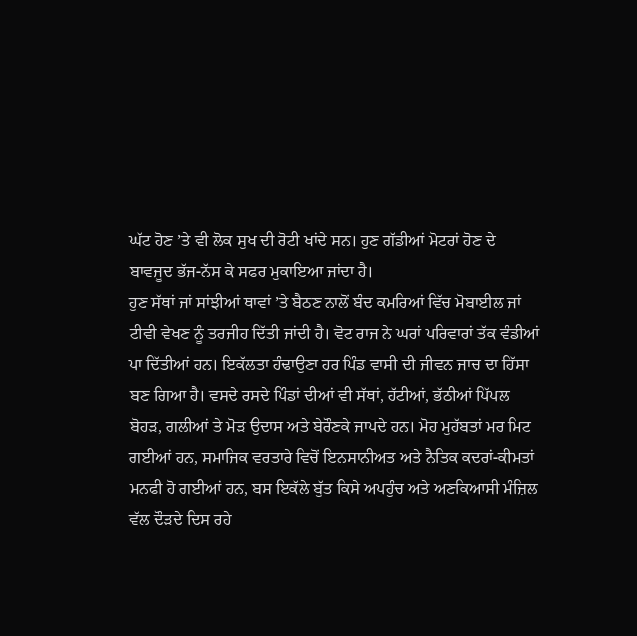ਘੱਟ ਹੋਣ ’ਤੇ ਵੀ ਲੋਕ ਸੁਖ ਦੀ ਰੋਟੀ ਖਾਂਦੇ ਸਨ। ਹੁਣ ਗੱਡੀਆਂ ਮੋਟਰਾਂ ਹੋਣ ਦੇ ਬਾਵਜੂਦ ਭੱਜ-ਨੱਸ ਕੇ ਸਫਰ ਮੁਕਾਇਆ ਜਾਂਦਾ ਹੈ।
ਹੁਣ ਸੱਥਾਂ ਜਾਂ ਸਾਂਝੀਆਂ ਥਾਵਾਂ ’ਤੇ ਬੈਠਣ ਨਾਲੋਂ ਬੰਦ ਕਮਰਿਆਂ ਵਿੱਚ ਮੋਬਾਈਲ ਜਾਂ ਟੀਵੀ ਵੇਖਣ ਨੂੰ ਤਰਜੀਹ ਦਿੱਤੀ ਜਾਂਦੀ ਹੈ। ਵੋਟ ਰਾਜ ਨੇ ਘਰਾਂ ਪਰਿਵਾਰਾਂ ਤੱਕ ਵੰਡੀਆਂ ਪਾ ਦਿੱਤੀਆਂ ਹਨ। ਇਕੱਲਤਾ ਹੰਢਾਉਣਾ ਹਰ ਪਿੰਡ ਵਾਸੀ ਦੀ ਜੀਵਨ ਜਾਚ ਦਾ ਹਿੱਸਾ ਬਣ ਗਿਆ ਹੈ। ਵਸਦੇ ਰਸਦੇ ਪਿੰਡਾਂ ਦੀਆਂ ਵੀ ਸੱਥਾਂ, ਹੱਟੀਆਂ, ਭੱਠੀਆਂ ਪਿੱਪਲ ਬੋਹੜ, ਗਲੀਆਂ ਤੇ ਮੋੜ ਉਦਾਸ ਅਤੇ ਬੇਰੌਣਕੇ ਜਾਪਦੇ ਹਨ। ਮੋਹ ਮੁਹੱਬਤਾਂ ਮਰ ਮਿਟ ਗਈਆਂ ਹਨ, ਸਮਾਜਿਕ ਵਰਤਾਰੇ ਵਿਚੋਂ ਇਨਸਾਨੀਅਤ ਅਤੇ ਨੈਤਿਕ ਕਦਰਾਂ-ਕੀਮਤਾਂ ਮਨਫੀ ਹੋ ਗਈਆਂ ਹਨ, ਬਸ ਇਕੱਲੇ ਬੁੱਤ ਕਿਸੇ ਅਪਹੁੰਚ ਅਤੇ ਅਣਕਿਆਸੀ ਮੰਜ਼ਿਲ ਵੱਲ ਦੌੜਦੇ ਦਿਸ ਰਹੇ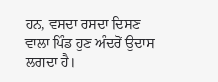ਹਨ, ਵਸਦਾ ਰਸਦਾ ਦਿਸਣ ਵਾਲਾ ਪਿੰਡ ਹੁਣ ਅੰਦਰੋਂ ਉਦਾਸ ਲਗਦਾ ਹੈ।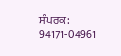ਸੰਪਰਕ: 94171-04961